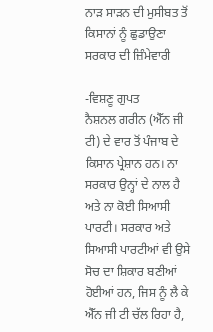ਨਾੜ ਸਾੜਨ ਦੀ ਮੁਸੀਬਤ ਤੋਂ ਕਿਸਾਨਾਂ ਨੂੰ ਛੁਡਾਉਣਾ ਸਰਕਾਰ ਦੀ ਜ਼ਿੰਮੇਵਾਰੀ

-ਵਿਸ਼ਣੂ ਗੁਪਤ
ਨੈਸ਼ਨਲ ਗਰੀਨ (ਐੱਨ ਜੀ ਟੀ) ਦੇ ਵਾਰ ਤੋਂ ਪੰਜਾਬ ਦੇ ਕਿਸਾਨ ਪ੍ਰੇਸ਼ਾਨ ਹਨ। ਨਾ ਸਰਕਾਰ ਉਨ੍ਹਾਂ ਦੇ ਨਾਲ ਹੈ ਅਤੇ ਨਾ ਕੋਈ ਸਿਆਸੀ ਪਾਰਟੀ। ਸਰਕਾਰ ਅਤੇ ਸਿਆਸੀ ਪਾਰਟੀਆਂ ਵੀ ਉਸੇ ਸੋਚ ਦਾ ਸ਼ਿਕਾਰ ਬਣੀਆਂ ਹੋਈਆਂ ਹਨ, ਜਿਸ ਨੂੰ ਲੈ ਕੇ ਐੱਨ ਜੀ ਟੀ ਚੱਲ ਰਿਹਾ ਹੈ,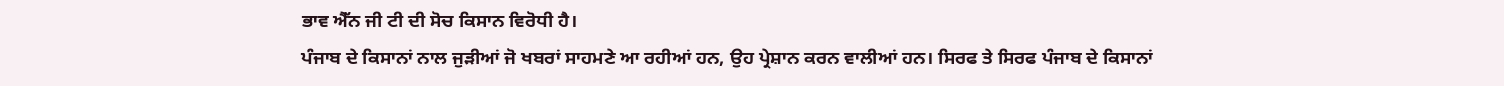ਭਾਵ ਐੱਨ ਜੀ ਟੀ ਦੀ ਸੋਚ ਕਿਸਾਨ ਵਿਰੋਧੀ ਹੈ।
ਪੰਜਾਬ ਦੇ ਕਿਸਾਨਾਂ ਨਾਲ ਜੁੜੀਆਂ ਜੋ ਖਬਰਾਂ ਸਾਹਮਣੇ ਆ ਰਹੀਆਂ ਹਨ, ਉਹ ਪ੍ਰੇਸ਼ਾਨ ਕਰਨ ਵਾਲੀਆਂ ਹਨ। ਸਿਰਫ ਤੇ ਸਿਰਫ ਪੰਜਾਬ ਦੇ ਕਿਸਾਨਾਂ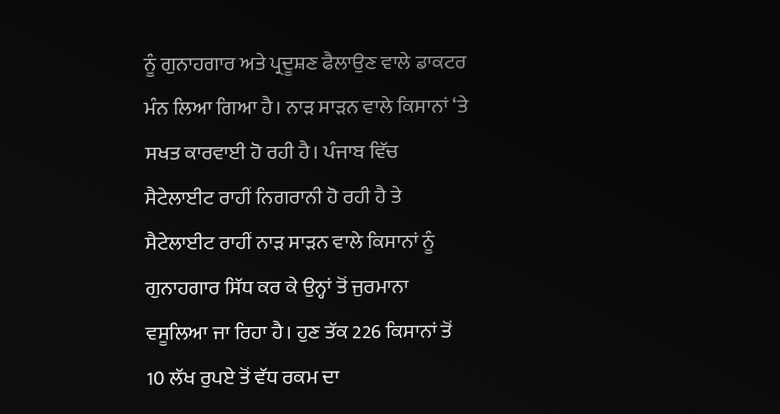ਨੂੰ ਗੁਨਾਹਗਾਰ ਅਤੇ ਪ੍ਰਦੂਸ਼ਣ ਫੈਲਾਉਣ ਵਾਲੇ ਡਾਕਟਰ ਮੰਨ ਲਿਆ ਗਿਆ ਹੈ। ਨਾੜ ਸਾੜਨ ਵਾਲੇ ਕਿਸਾਨਾਂ ‘ਤੇ ਸਖਤ ਕਾਰਵਾਈ ਹੋ ਰਹੀ ਹੈ। ਪੰਜਾਬ ਵਿੱਚ ਸੈਟੇਲਾਈਟ ਰਾਹੀਂ ਨਿਗਰਾਨੀ ਹੋ ਰਹੀ ਹੈ ਤੇ ਸੈਟੇਲਾਈਟ ਰਾਹੀਂ ਨਾੜ ਸਾੜਨ ਵਾਲੇ ਕਿਸਾਨਾਂ ਨੂੰ ਗੁਨਾਹਗਾਰ ਸਿੱਧ ਕਰ ਕੇ ਉਨ੍ਹਾਂ ਤੋਂ ਜੁਰਮਾਨਾ ਵਸੂਲਿਆ ਜਾ ਰਿਹਾ ਹੈ। ਹੁਣ ਤੱਕ 226 ਕਿਸਾਨਾਂ ਤੋਂ 10 ਲੱਖ ਰੁਪਏ ਤੋਂ ਵੱਧ ਰਕਮ ਦਾ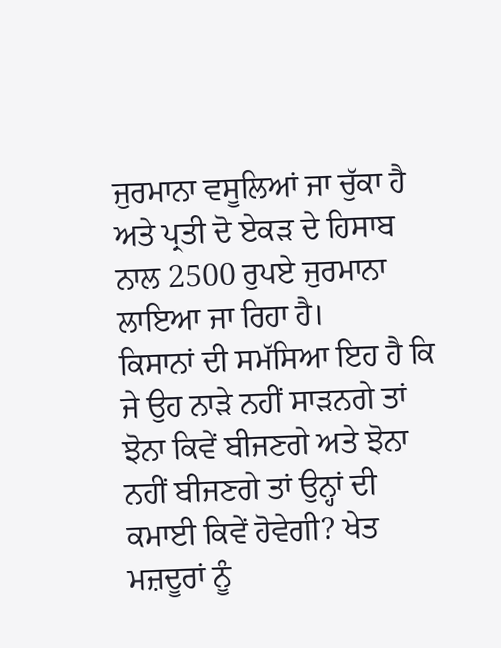ਜੁਰਮਾਨਾ ਵਸੂਲਿਆਂ ਜਾ ਚੁੱਕਾ ਹੈ ਅਤੇ ਪ੍ਰਤੀ ਦੋ ਏਕੜ ਦੇ ਹਿਸਾਬ ਨਾਲ 2500 ਰੁਪਏ ਜੁਰਮਾਨਾ ਲਾਇਆ ਜਾ ਰਿਹਾ ਹੈ।
ਕਿਸਾਨਾਂ ਦੀ ਸਮੱਸਿਆ ਇਹ ਹੈ ਕਿ ਜੇ ਉਹ ਨਾੜੇ ਨਹੀਂ ਸਾੜਨਗੇ ਤਾਂ ਝੋਨਾ ਕਿਵੇਂ ਬੀਜਣਗੇ ਅਤੇ ਝੋਨਾ ਨਹੀਂ ਬੀਜਣਗੇ ਤਾਂ ਉਨ੍ਹਾਂ ਦੀ ਕਮਾਈ ਕਿਵੇਂ ਹੋਵੇਗੀ? ਖੇਤ ਮਜ਼ਦੂਰਾਂ ਨੂੰ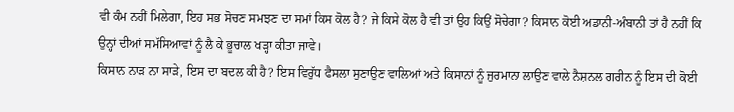ਵੀ ਕੰਮ ਨਹੀਂ ਮਿਲੇਗਾ, ਇਹ ਸਭ ਸੋਚਣ ਸਮਝਣ ਦਾ ਸਮਾਂ ਕਿਸ ਕੋਲ ਹੈ? ਜੇ ਕਿਸੇ ਕੋਲ ਹੈ ਵੀ ਤਾਂ ਉਹ ਕਿਉਂ ਸੋਚੇਗਾ? ਕਿਸਾਨ ਕੋਈ ਅਡਾਨੀ-ਅੰਬਾਨੀ ਤਾਂ ਹੈ ਨਹੀਂ ਕਿ ਉਨ੍ਹਾਂ ਦੀਆਂ ਸਮੱਸਿਆਵਾਂ ਨੂੰ ਲੈ ਕੇ ਭੂਚਾਲ ਖੜ੍ਹਾ ਕੀਤਾ ਜਾਵੇ।
ਕਿਸਾਨ ਨਾੜ ਨਾ ਸਾੜੇ, ਇਸ ਦਾ ਬਦਲ ਕੀ ਹੈ? ਇਸ ਵਿਰੁੱਧ ਫੈਸਲਾ ਸੁਣਾਉਣ ਵਾਲਿਆਂ ਅਤੇ ਕਿਸਾਨਾਂ ਨੂੰ ਜੁਰਮਾਨਾ ਲਾਉਣ ਵਾਲੇ ਨੈਸ਼ਨਲ ਗਰੀਨ ਨੂੰ ਇਸ ਦੀ ਕੋਈ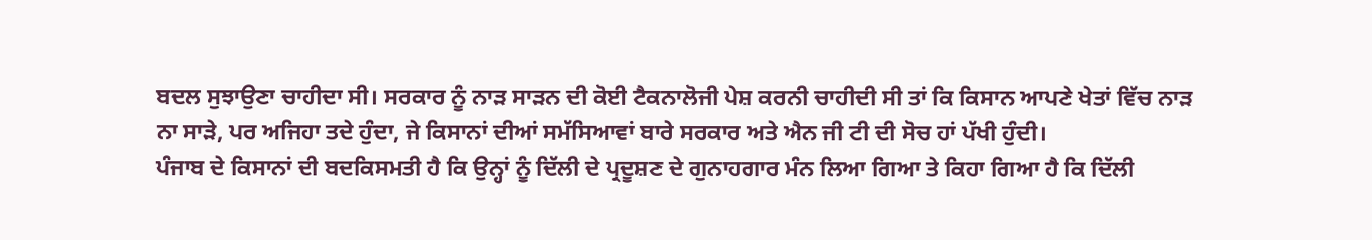ਬਦਲ ਸੁਝਾਉਣਾ ਚਾਹੀਦਾ ਸੀ। ਸਰਕਾਰ ਨੂੰ ਨਾੜ ਸਾੜਨ ਦੀ ਕੋਈ ਟੈਕਨਾਲੋਜੀ ਪੇਸ਼ ਕਰਨੀ ਚਾਹੀਦੀ ਸੀ ਤਾਂ ਕਿ ਕਿਸਾਨ ਆਪਣੇ ਖੇਤਾਂ ਵਿੱਚ ਨਾੜ ਨਾ ਸਾੜੇ, ਪਰ ਅਜਿਹਾ ਤਦੇ ਹੁੰਦਾ, ਜੇ ਕਿਸਾਨਾਂ ਦੀਆਂ ਸਮੱਸਿਆਵਾਂ ਬਾਰੇ ਸਰਕਾਰ ਅਤੇ ਐਨ ਜੀ ਟੀ ਦੀ ਸੋਚ ਹਾਂ ਪੱਖੀ ਹੁੰਦੀ।
ਪੰਜਾਬ ਦੇ ਕਿਸਾਨਾਂ ਦੀ ਬਦਕਿਸਮਤੀ ਹੈ ਕਿ ਉਨ੍ਹਾਂ ਨੂੰ ਦਿੱਲੀ ਦੇ ਪ੍ਰਦੂਸ਼ਣ ਦੇ ਗੁਨਾਹਗਾਰ ਮੰਨ ਲਿਆ ਗਿਆ ਤੇ ਕਿਹਾ ਗਿਆ ਹੈ ਕਿ ਦਿੱਲੀ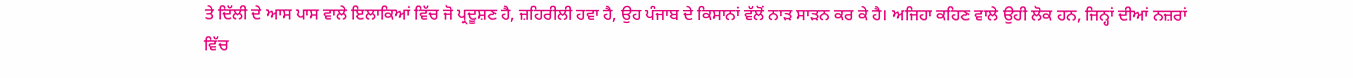ਤੇ ਦਿੱਲੀ ਦੇ ਆਸ ਪਾਸ ਵਾਲੇ ਇਲਾਕਿਆਂ ਵਿੱਚ ਜੋ ਪ੍ਰਦੂਸ਼ਣ ਹੈ, ਜ਼ਹਿਰੀਲੀ ਹਵਾ ਹੈ, ਉਹ ਪੰਜਾਬ ਦੇ ਕਿਸਾਨਾਂ ਵੱਲੋਂ ਨਾੜ ਸਾੜਨ ਕਰ ਕੇ ਹੈ। ਅਜਿਹਾ ਕਹਿਣ ਵਾਲੇ ਉਹੀ ਲੋਕ ਹਨ, ਜਿਨ੍ਹਾਂ ਦੀਆਂ ਨਜ਼ਰਾਂ ਵਿੱਚ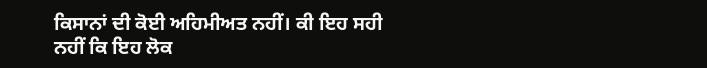ਕਿਸਾਨਾਂ ਦੀ ਕੋਈ ਅਹਿਮੀਅਤ ਨਹੀਂ। ਕੀ ਇਹ ਸਹੀ ਨਹੀਂ ਕਿ ਇਹ ਲੋਕ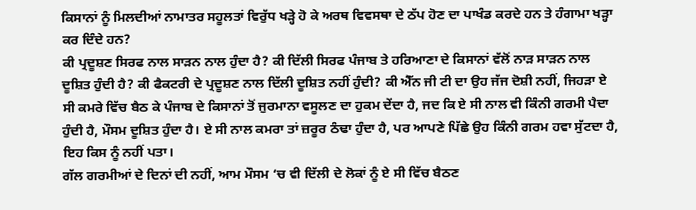ਕਿਸਾਨਾਂ ਨੂੰ ਮਿਲਦੀਆਂ ਨਾਮਾਤਰ ਸਹੂਲਤਾਂ ਵਿਰੁੱਧ ਖੜ੍ਹੇ ਹੋ ਕੇ ਅਰਥ ਵਿਵਸਥਾ ਦੇ ਠੱਪ ਹੋਣ ਦਾ ਪਾਖੰਡ ਕਰਦੇ ਹਨ ਤੇ ਹੰਗਾਮਾ ਖੜ੍ਹਾ ਕਰ ਦਿੰਦੇ ਹਨ?
ਕੀ ਪ੍ਰਦੂਸ਼ਣ ਸਿਰਫ ਨਾਲ ਸਾੜਨ ਨਾਲ ਹੁੰਦਾ ਹੈ? ਕੀ ਦਿੱਲੀ ਸਿਰਫ ਪੰਜਾਬ ਤੇ ਹਰਿਆਣਾ ਦੇ ਕਿਸਾਨਾਂ ਵੱਲੋਂ ਨਾੜ ਸਾੜਨ ਨਾਲ ਦੂਸ਼ਿਤ ਹੁੰਦੀ ਹੈ? ਕੀ ਫੈਕਟਰੀ ਦੇ ਪ੍ਰਦੂਸ਼ਣ ਨਾਲ ਦਿੱਲੀ ਦੂਸ਼ਿਤ ਨਹੀਂ ਹੁੰਦੀ? ਕੀ ਐੱਨ ਜੀ ਟੀ ਦਾ ਉਹ ਜੱਜ ਦੋਸ਼ੀ ਨਹੀਂ, ਜਿਹੜਾ ਏ ਸੀ ਕਮਰੇ ਵਿੱਚ ਬੈਠ ਕੇ ਪੰਜਾਬ ਦੇ ਕਿਸਾਨਾਂ ਤੋਂ ਜੁਰਮਾਨਾ ਵਸੂਲਣ ਦਾ ਹੁਕਮ ਦੇਂਦਾ ਹੈ, ਜਦ ਕਿ ਏ ਸੀ ਨਾਲ ਵੀ ਕਿੰਨੀ ਗਰਮੀ ਪੈਦਾ ਹੁੰਦੀ ਹੈ, ਮੌਸਮ ਦੂਸ਼ਿਤ ਹੁੰਦਾ ਹੈ। ਏ ਸੀ ਨਾਲ ਕਮਰਾ ਤਾਂ ਜ਼ਰੂਰ ਠੰਢਾ ਹੁੰਦਾ ਹੈ, ਪਰ ਆਪਣੇ ਪਿੱਛੇ ਉਹ ਕਿੰਨੀ ਗਰਮ ਹਵਾ ਸੁੱਟਦਾ ਹੈ, ਇਹ ਕਿਸ ਨੂੰ ਨਹੀਂ ਪਤਾ।
ਗੱਲ ਗਰਮੀਆਂ ਦੇ ਦਿਨਾਂ ਦੀ ਨਹੀਂ, ਆਮ ਮੌਸਮ ‘ਚ ਵੀ ਦਿੱਲੀ ਦੇ ਲੋਕਾਂ ਨੂੰ ਏ ਸੀ ਵਿੱਚ ਬੈਠਣ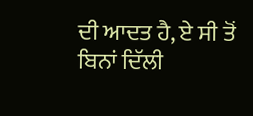ਦੀ ਆਦਤ ਹੈ, ਏ ਸੀ ਤੋਂ ਬਿਨਾਂ ਦਿੱਲੀ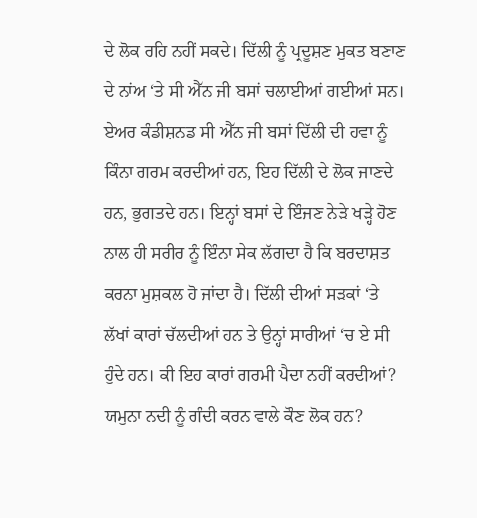ਦੇ ਲੋਕ ਰਹਿ ਨਹੀਂ ਸਕਦੇ। ਦਿੱਲੀ ਨੂੰ ਪ੍ਰਦੂਸ਼ਣ ਮੁਕਤ ਬਣਾਣ ਦੇ ਨਾਂਅ ‘ਤੇ ਸੀ ਐੱਨ ਜੀ ਬਸਾਂ ਚਲਾਈਆਂ ਗਈਆਂ ਸਨ। ਏਅਰ ਕੰਡੀਸ਼ਨਡ ਸੀ ਐੱਨ ਜੀ ਬਸਾਂ ਦਿੱਲੀ ਦੀ ਹਵਾ ਨੂੰ ਕਿੰਨਾ ਗਰਮ ਕਰਦੀਆਂ ਹਨ, ਇਹ ਦਿੱਲੀ ਦੇ ਲੋਕ ਜਾਣਦੇ ਹਨ, ਭੁਗਤਦੇ ਹਨ। ਇਨ੍ਹਾਂ ਬਸਾਂ ਦੇ ਇੰਜਣ ਨੇੜੇ ਖੜ੍ਹੇ ਹੋਣ ਨਾਲ ਹੀ ਸਰੀਰ ਨੂੰ ਇੰਨਾ ਸੇਕ ਲੱਗਦਾ ਹੈ ਕਿ ਬਰਦਾਸ਼ਤ ਕਰਨਾ ਮੁਸ਼ਕਲ ਹੋ ਜਾਂਦਾ ਹੈ। ਦਿੱਲੀ ਦੀਆਂ ਸੜਕਾਂ ‘ਤੇ ਲੱਖਾਂ ਕਾਰਾਂ ਚੱਲਦੀਆਂ ਹਨ ਤੇ ਉਨ੍ਹਾਂ ਸਾਰੀਆਂ ‘ਚ ਏ ਸੀ ਹੁੰਦੇ ਹਨ। ਕੀ ਇਹ ਕਾਰਾਂ ਗਰਮੀ ਪੈਦਾ ਨਹੀਂ ਕਰਦੀਆਂ? ਯਮੁਨਾ ਨਦੀ ਨੂੰ ਗੰਦੀ ਕਰਨ ਵਾਲੇ ਕੌਣ ਲੋਕ ਹਨ?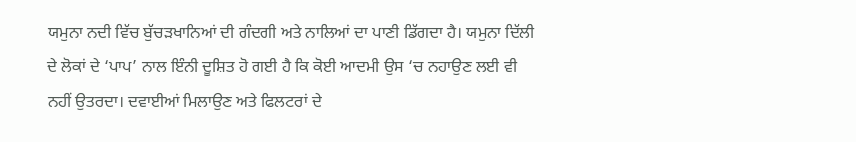ਯਮੁਨਾ ਨਦੀ ਵਿੱਚ ਬੁੱਚੜਖਾਨਿਆਂ ਦੀ ਗੰਦਗੀ ਅਤੇ ਨਾਲਿਆਂ ਦਾ ਪਾਣੀ ਡਿੱਗਦਾ ਹੈ। ਯਮੁਨਾ ਦਿੱਲੀ ਦੇ ਲੋਕਾਂ ਦੇ ‘ਪਾਪ’ ਨਾਲ ਇੰਨੀ ਦੂਸ਼ਿਤ ਹੋ ਗਈ ਹੈ ਕਿ ਕੋਈ ਆਦਮੀ ਉਸ ‘ਚ ਨਹਾਉਣ ਲਈ ਵੀ ਨਹੀਂ ਉਤਰਦਾ। ਦਵਾਈਆਂ ਮਿਲਾਉਣ ਅਤੇ ਫਿਲਟਰਾਂ ਦੇ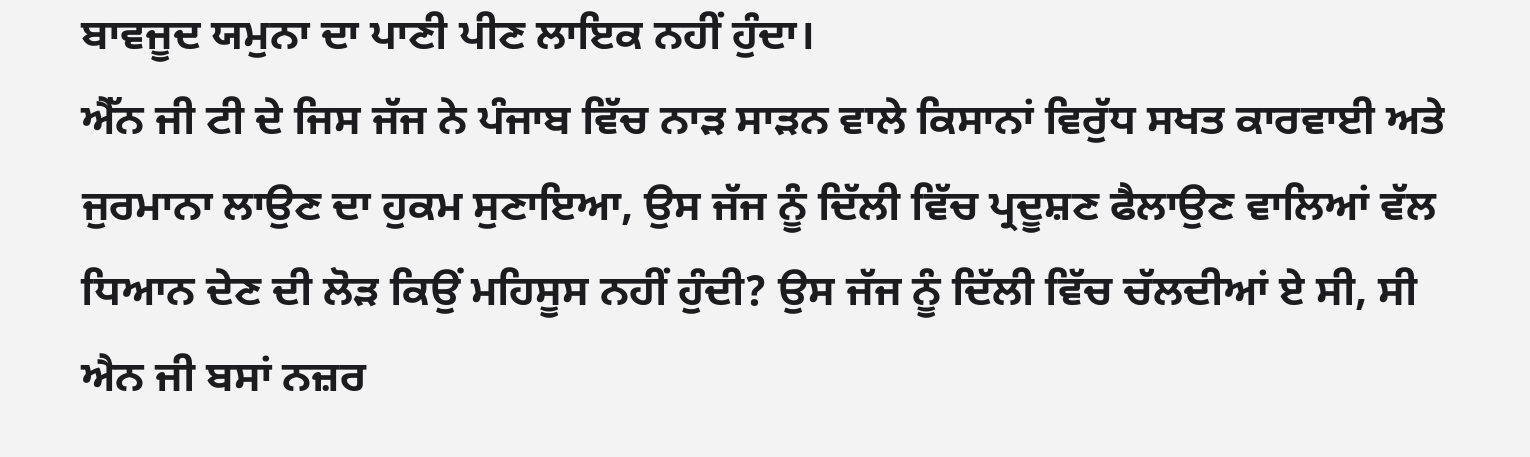ਬਾਵਜੂਦ ਯਮੁਨਾ ਦਾ ਪਾਣੀ ਪੀਣ ਲਾਇਕ ਨਹੀਂ ਹੁੰਦਾ।
ਐੱਨ ਜੀ ਟੀ ਦੇ ਜਿਸ ਜੱਜ ਨੇ ਪੰਜਾਬ ਵਿੱਚ ਨਾੜ ਸਾੜਨ ਵਾਲੇ ਕਿਸਾਨਾਂ ਵਿਰੁੱਧ ਸਖਤ ਕਾਰਵਾਈ ਅਤੇ ਜੁਰਮਾਨਾ ਲਾਉਣ ਦਾ ਹੁਕਮ ਸੁਣਾਇਆ, ਉਸ ਜੱਜ ਨੂੰ ਦਿੱਲੀ ਵਿੱਚ ਪ੍ਰਦੂਸ਼ਣ ਫੈਲਾਉਣ ਵਾਲਿਆਂ ਵੱਲ ਧਿਆਨ ਦੇਣ ਦੀ ਲੋੜ ਕਿਉਂ ਮਹਿਸੂਸ ਨਹੀਂ ਹੁੰਦੀ? ਉਸ ਜੱਜ ਨੂੰ ਦਿੱਲੀ ਵਿੱਚ ਚੱਲਦੀਆਂ ਏ ਸੀ, ਸੀ ਐਨ ਜੀ ਬਸਾਂ ਨਜ਼ਰ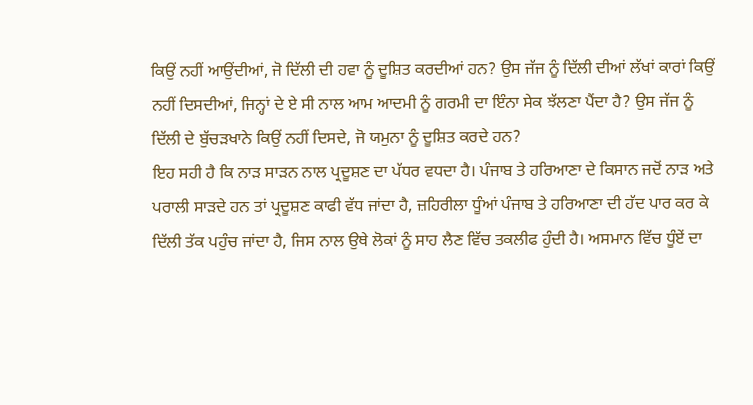ਕਿਉਂ ਨਹੀਂ ਆਉਂਦੀਆਂ, ਜੋ ਦਿੱਲੀ ਦੀ ਹਵਾ ਨੂੰ ਦੂਸ਼ਿਤ ਕਰਦੀਆਂ ਹਨ? ਉਸ ਜੱਜ ਨੂੰ ਦਿੱਲੀ ਦੀਆਂ ਲੱਖਾਂ ਕਾਰਾਂ ਕਿਉਂ ਨਹੀਂ ਦਿਸਦੀਆਂ, ਜਿਨ੍ਹਾਂ ਦੇ ਏ ਸੀ ਨਾਲ ਆਮ ਆਦਮੀ ਨੂੰ ਗਰਮੀ ਦਾ ਇੰਨਾ ਸੇਕ ਝੱਲਣਾ ਪੈਂਦਾ ਹੈ? ਉਸ ਜੱਜ ਨੂੰ ਦਿੱਲੀ ਦੇ ਬੁੱਚੜਖਾਨੇ ਕਿਉਂ ਨਹੀਂ ਦਿਸਦੇ, ਜੋ ਯਮੁਨਾ ਨੂੰ ਦੂਸ਼ਿਤ ਕਰਦੇ ਹਨ?
ਇਹ ਸਹੀ ਹੈ ਕਿ ਨਾੜ ਸਾੜਨ ਨਾਲ ਪ੍ਰਦੂਸ਼ਣ ਦਾ ਪੱਧਰ ਵਧਦਾ ਹੈ। ਪੰਜਾਬ ਤੇ ਹਰਿਆਣਾ ਦੇ ਕਿਸਾਨ ਜਦੋਂ ਨਾੜ ਅਤੇ ਪਰਾਲੀ ਸਾੜਦੇ ਹਨ ਤਾਂ ਪ੍ਰਦੂਸ਼ਣ ਕਾਫੀ ਵੱਧ ਜਾਂਦਾ ਹੈ, ਜ਼ਹਿਰੀਲਾ ਧੂੰਆਂ ਪੰਜਾਬ ਤੇ ਹਰਿਆਣਾ ਦੀ ਹੱਦ ਪਾਰ ਕਰ ਕੇ ਦਿੱਲੀ ਤੱਕ ਪਹੁੰਚ ਜਾਂਦਾ ਹੈ, ਜਿਸ ਨਾਲ ਉਥੇ ਲੋਕਾਂ ਨੂੰ ਸਾਹ ਲੈਣ ਵਿੱਚ ਤਕਲੀਫ ਹੁੰਦੀ ਹੈ। ਅਸਮਾਨ ਵਿੱਚ ਧੂੰਏਂ ਦਾ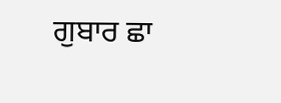ਗੁਬਾਰ ਛਾ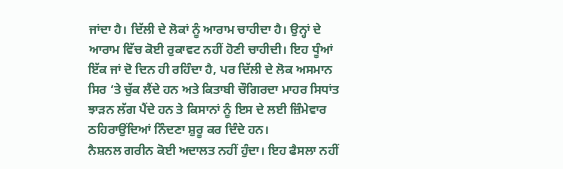ਜਾਂਦਾ ਹੈ। ਦਿੱਲੀ ਦੇ ਲੋਕਾਂ ਨੂੰ ਆਰਾਮ ਚਾਹੀਦਾ ਹੈ। ਉਨ੍ਹਾਂ ਦੇ ਆਰਾਮ ਵਿੱਚ ਕੋਈ ਰੁਕਾਵਟ ਨਹੀਂ ਹੋਣੀ ਚਾਹੀਦੀ। ਇਹ ਧੂੰਆਂ ਇੱਕ ਜਾਂ ਦੋ ਦਿਨ ਹੀ ਰਹਿੰਦਾ ਹੈ, ਪਰ ਦਿੱਲੀ ਦੇ ਲੋਕ ਅਸਮਾਨ ਸਿਰ ‘ਤੇ ਚੁੱਕ ਲੈਂਦੇ ਹਨ ਅਤੇ ਕਿਤਾਬੀ ਚੌਗਿਰਦਾ ਮਾਹਰ ਸਿਧਾਂਤ ਝਾੜਨ ਲੱਗ ਪੈਂਦੇ ਹਨ ਤੇ ਕਿਸਾਨਾਂ ਨੂੰ ਇਸ ਦੇ ਲਈ ਜ਼ਿੰਮੇਵਾਰ ਠਹਿਰਾਉਂਦਿਆਂ ਨਿੰਦਣਾ ਸ਼ੁਰੂ ਕਰ ਦਿੰਦੇ ਹਨ।
ਨੈਸ਼ਨਲ ਗਰੀਨ ਕੋਈ ਅਦਾਲਤ ਨਹੀਂ ਹੁੰਦਾ। ਇਹ ਫੈਸਲਾ ਨਹੀਂ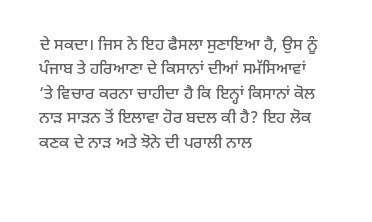ਦੇ ਸਕਦਾ। ਜਿਸ ਨੇ ਇਹ ਫੈਸਲਾ ਸੁਣਾਇਆ ਹੈ, ਉਸ ਨੂੰ ਪੰਜਾਬ ਤੇ ਹਰਿਆਣਾ ਦੇ ਕਿਸਾਨਾਂ ਦੀਆਂ ਸਮੱਸਿਆਵਾਂ ‘ਤੇ ਵਿਚਾਰ ਕਰਨਾ ਚਾਹੀਦਾ ਹੈ ਕਿ ਇਨ੍ਹਾਂ ਕਿਸਾਨਾਂ ਕੋਲ ਨਾੜ ਸਾੜਨ ਤੋਂ ਇਲਾਵਾ ਹੋਰ ਬਦਲ ਕੀ ਹੈ? ਇਹ ਲੋਕ ਕਣਕ ਦੇ ਨਾੜ ਅਤੇ ਝੋਨੇ ਦੀ ਪਰਾਲੀ ਨਾਲ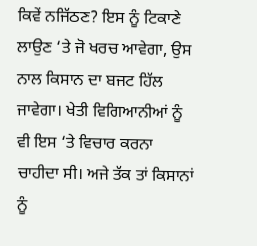ਕਿਵੇਂ ਨਜਿੱਠਣ? ਇਸ ਨੂੰ ਟਿਕਾਣੇ ਲਾਉਣ ‘ਤੇ ਜੋ ਖਰਚ ਆਵੇਗਾ, ਉਸ ਨਾਲ ਕਿਸਾਨ ਦਾ ਬਜਟ ਹਿੱਲ ਜਾਵੇਗਾ। ਖੇਤੀ ਵਿਗਿਆਨੀਆਂ ਨੂੰ ਵੀ ਇਸ ‘ਤੇ ਵਿਚਾਰ ਕਰਨਾ ਚਾਹੀਦਾ ਸੀ। ਅਜੇ ਤੱਕ ਤਾਂ ਕਿਸਾਨਾਂ ਨੂੰ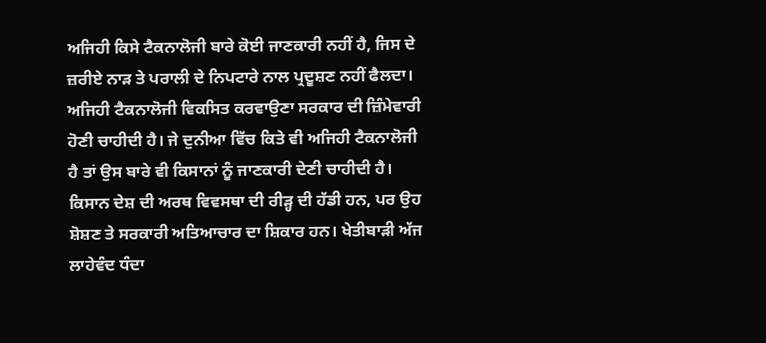ਅਜਿਹੀ ਕਿਸੇ ਟੈਕਨਾਲੋਜੀ ਬਾਰੇ ਕੋਈ ਜਾਣਕਾਰੀ ਨਹੀਂ ਹੈ, ਜਿਸ ਦੇ ਜ਼ਰੀਏ ਨਾੜ ਤੇ ਪਰਾਲੀ ਦੇ ਨਿਪਟਾਰੇ ਨਾਲ ਪ੍ਰਦੂਸ਼ਣ ਨਹੀਂ ਫੈਲਦਾ। ਅਜਿਹੀ ਟੈਕਨਾਲੋਜੀ ਵਿਕਸਿਤ ਕਰਵਾਉਣਾ ਸਰਕਾਰ ਦੀ ਜ਼ਿੰਮੇਵਾਰੀ ਹੋਣੀ ਚਾਹੀਦੀ ਹੈ। ਜੇ ਦੁਨੀਆ ਵਿੱਚ ਕਿਤੇ ਵੀ ਅਜਿਹੀ ਟੈਕਨਾਲੋਜੀ ਹੈ ਤਾਂ ਉਸ ਬਾਰੇ ਵੀ ਕਿਸਾਨਾਂ ਨੂੰ ਜਾਣਕਾਰੀ ਦੇਣੀ ਚਾਹੀਦੀ ਹੈ।
ਕਿਸਾਨ ਦੇਸ਼ ਦੀ ਅਰਥ ਵਿਵਸਥਾ ਦੀ ਰੀੜ੍ਹ ਦੀ ਹੱਡੀ ਹਨ, ਪਰ ਉਹ ਸ਼ੋਸ਼ਣ ਤੇ ਸਰਕਾਰੀ ਅਤਿਆਚਾਰ ਦਾ ਸ਼ਿਕਾਰ ਹਨ। ਖੇਤੀਬਾੜੀ ਅੱਜ ਲਾਹੇਵੰਦ ਧੰਦਾ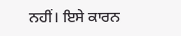ਨਹੀਂ। ਇਸੇ ਕਾਰਨ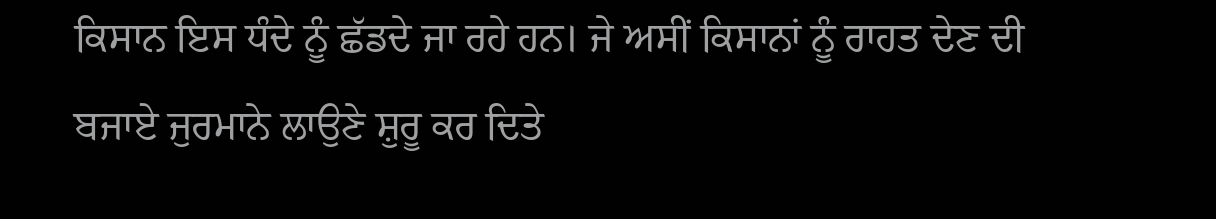ਕਿਸਾਨ ਇਸ ਧੰਦੇ ਨੂੰ ਛੱਡਦੇ ਜਾ ਰਹੇ ਹਨ। ਜੇ ਅਸੀਂ ਕਿਸਾਨਾਂ ਨੂੰ ਰਾਹਤ ਦੇਣ ਦੀ ਬਜਾਏ ਜੁਰਮਾਨੇ ਲਾਉਣੇ ਸ਼ੁਰੂ ਕਰ ਦਿਤੇ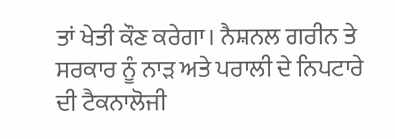ਤਾਂ ਖੇਤੀ ਕੌਣ ਕਰੇਗਾ। ਨੈਸ਼ਨਲ ਗਰੀਨ ਤੇ ਸਰਕਾਰ ਨੂੰ ਨਾੜ ਅਤੇ ਪਰਾਲੀ ਦੇ ਨਿਪਟਾਰੇ ਦੀ ਟੈਕਨਾਲੋਜੀ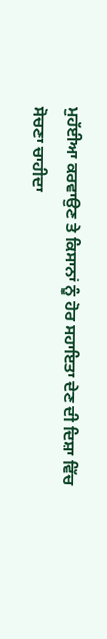ਮੁਹੱਈਆ ਕਰਵਾਉਣ ਤੇ ਕਿਸਾਨਾਂ ਨੂੰ ਹੋਰ ਸਹਾਇਤਾ ਦੇਣ ਦੀ ਦਿਸ਼ਾ ਵਿੱਚ ਸੋਚਣਾ ਚਾਹੀਦਾ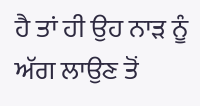ਹੈ ਤਾਂ ਹੀ ਉਹ ਨਾੜ ਨੂੰ ਅੱਗ ਲਾਉਣ ਤੋਂ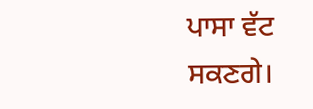ਪਾਸਾ ਵੱਟ ਸਕਣਗੇ।